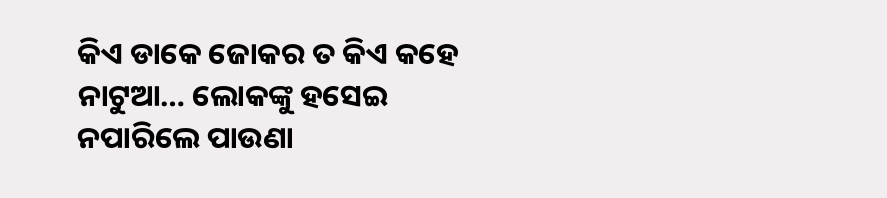କିଏ ଡାକେ ଜୋକର ତ କିଏ କହେ ନାଟୁଆ… ଲୋକଙ୍କୁ ହସେଇ ନପାରିଲେ ପାଉଣା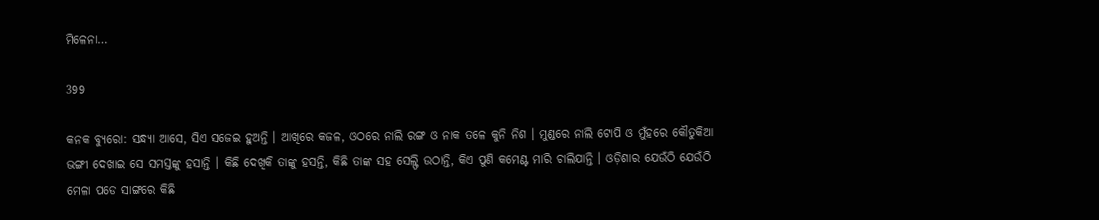ମିଳେନା…

399

କନକ ବ୍ୟୁରୋ: ସନ୍ଧ୍ୟା ଆସେ, ସିଏ ସଜେଇ ହୁଅନ୍ତି । ଆଖିରେ କଜଳ, ଓଠରେ ନାଲି ରଙ୍ଗ ଓ ନାକ ତଳେ କୁନି ନିଶ । ମୁଣ୍ଡରେ ନାଲି ଟୋପି ଓ ମୁଁହରେ କୌତୁକିଆ ଭଙ୍ଗୀ ଦେଖାଇ ସେ ସମସ୍ତଙ୍କୁ ହସାନ୍ତି । କିଛି ଦେଖିକି ତାଙ୍କୁ ହସନ୍ତି, କିଛି ତାଙ୍କ ସହ ସେଲ୍ଫି ଉଠାନ୍ତି, କିଏ ପୁଣି କମେଣ୍ଟ ମାରି ଚାଲିଯାନ୍ତି । ଓଡ଼ିଶାର ଯେଉଁଠି ଯେଉଁଠି ମେଳା ପଡେ ସାଙ୍ଗରେ କିଛି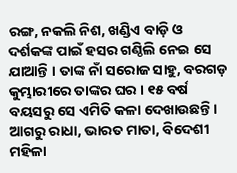ରଙ୍ଗ, ନକଲି ନିଶ, ଖଣ୍ଡିଏ ବାଡ଼ି ଓ ଦର୍ଶକଙ୍କ ପାଇଁ ହସର ଗଣ୍ଠିଲି ନେଇ ସେ ଯାଆନ୍ତି । ତାଙ୍କ ନାଁ ସରୋଜ ସାହୁ, ବରଗଡ଼ କୁମ୍ଭାରୀରେ ତାଙ୍କର ଘର । ୧୫ ବର୍ଷ ବୟସରୁ ସେ ଏମିତି କଳା ଦେଖାଉଛନ୍ତି । ଆଗରୁ ରାଧା, ଭାରତ ମାତା, ବିଦେଶୀ ମହିଳା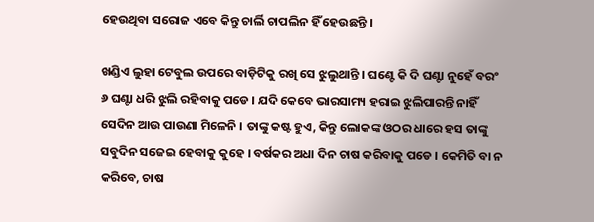ହେଉଥିବା ସରୋଜ ଏବେ କିନ୍ତୁ ଚାର୍ଲି ଚାପଲିନ ହିଁ ହେଉଛନ୍ତି ।

ଖଣ୍ଡିଏ ଲୁହା ଟେବୁଲ ଉପରେ ବାଡ଼ିଟିକୁ ରଖି ସେ ଝୁଲୁଥାନ୍ତି । ଘଣ୍ଟେ କି ଦି ଘଣ୍ଟା ନୁହେଁ ବରଂ ୬ ଘଣ୍ଟା ଧରି ଝୁଲି ରହିବାକୁ ପଡେ । ଯଦି କେବେ ଭାରସାମ୍ୟ ହରାଇ ଝୁଲିପାରନ୍ତି ନାହିଁ ସେଦିନ ଆଉ ପାଉଣା ମିଳେନି । ତାଙ୍କୁ କଷ୍ଟ ହୁଏ, କିନ୍ତୁ ଲୋକଙ୍କ ଓଠର ଧାରେ ହସ ତାଙ୍କୁ ସବୁଦିନ ସଜେଇ ହେବାକୁ କୁହେ । ବର୍ଷକର ଅଧା ଦିନ ଚାଷ କରିବାକୁ ପଡେ । କେମିତି ବା ନ କରିବେ, ଚାଷ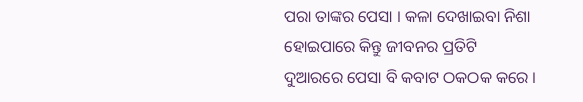ପରା ତାଙ୍କର ପେସା । କଳା ଦେଖାଇବା ନିଶା ହୋଇପାରେ କିନ୍ତୁ ଜୀବନର ପ୍ରତିଟି ଦୁଆରରେ ପେସା ବି କବାଟ ଠକଠକ କରେ ।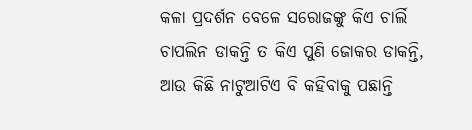କଳା ପ୍ରଦର୍ଶନ ବେଳେ ସରୋଜଙ୍କୁ କିଏ ଚାର୍ଲି ଚାପଲିନ ଡାକନ୍ତି ତ କିଏ ପୁଣି ଜୋକର ଡାକନ୍ତି, ଆଉ କିଛି ନାଟୁଆଟିଏ ବି କହିବାକୁ ପଛାନ୍ତି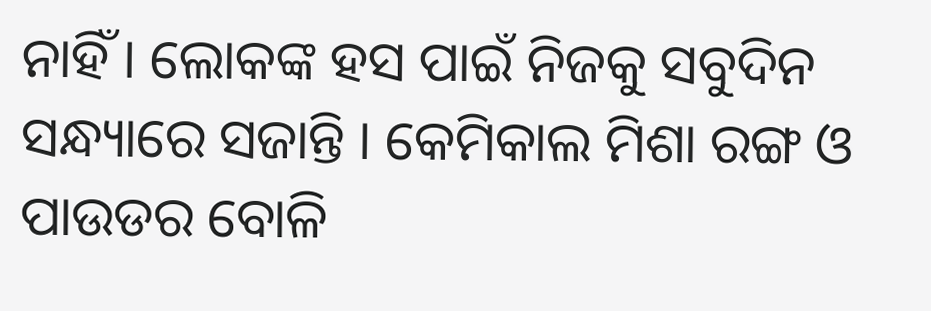ନାହିଁ । ଲୋକଙ୍କ ହସ ପାଇଁ ନିଜକୁ ସବୁଦିନ ସନ୍ଧ୍ୟାରେ ସଜାନ୍ତି । କେମିକାଲ ମିଶା ରଙ୍ଗ ଓ ପାଉଡର ବୋଳି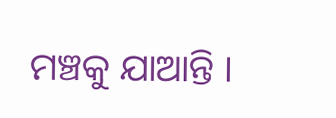ମଞ୍ଚକୁ ଯାଆନ୍ତି ।